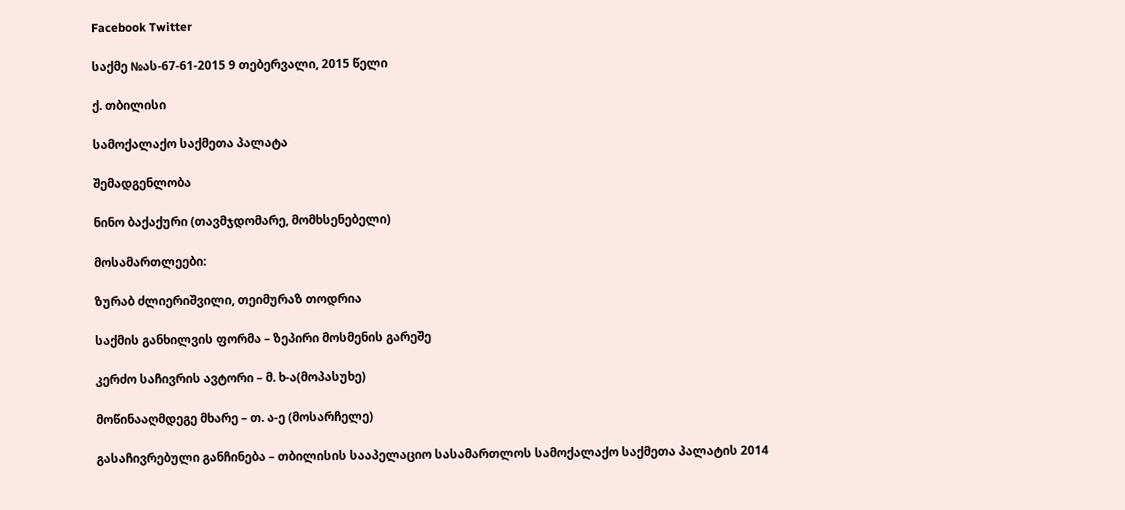Facebook Twitter

საქმე №ას-67-61-2015 9 თებერვალი, 2015 წელი

ქ. თბილისი

სამოქალაქო საქმეთა პალატა

შემადგენლობა

ნინო ბაქაქური (თავმჯდომარე, მომხსენებელი)

მოსამართლეები:

ზურაბ ძლიერიშვილი, თეიმურაზ თოდრია

საქმის განხილვის ფორმა – ზეპირი მოსმენის გარეშე

კერძო საჩივრის ავტორი – მ. ხ-ა(მოპასუხე)

მოწინააღმდეგე მხარე – თ. ა-ე (მოსარჩელე)

გასაჩივრებული განჩინება – თბილისის სააპელაციო სასამართლოს სამოქალაქო საქმეთა პალატის 2014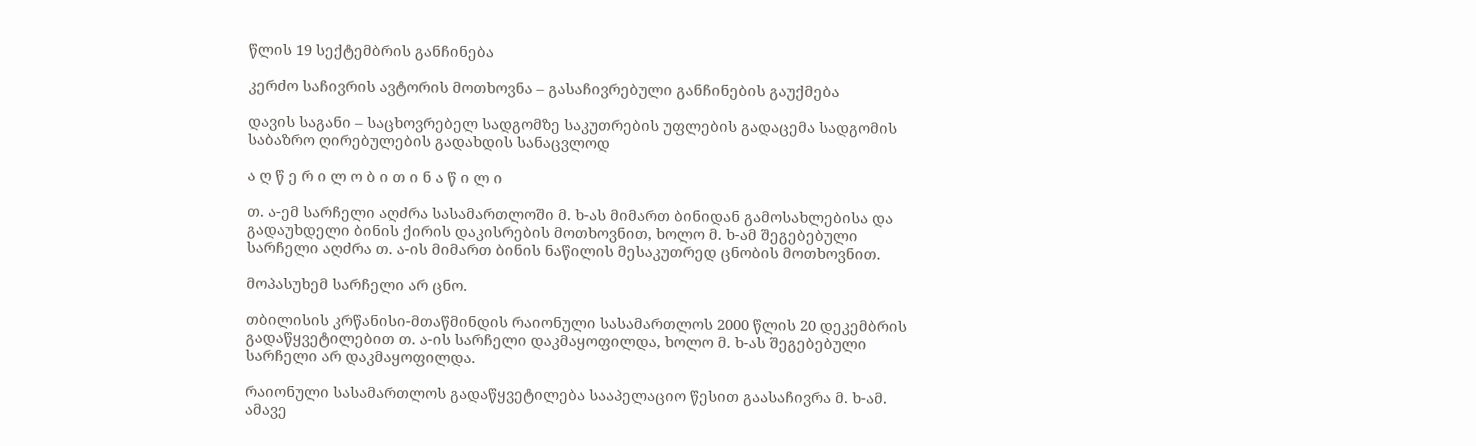წლის 19 სექტემბრის განჩინება

კერძო საჩივრის ავტორის მოთხოვნა – გასაჩივრებული განჩინების გაუქმება

დავის საგანი – საცხოვრებელ სადგომზე საკუთრების უფლების გადაცემა სადგომის საბაზრო ღირებულების გადახდის სანაცვლოდ

ა ღ წ ე რ ი ლ ო ბ ი თ ი ნ ა წ ი ლ ი

თ. ა-ემ სარჩელი აღძრა სასამართლოში მ. ხ-ას მიმართ ბინიდან გამოსახლებისა და გადაუხდელი ბინის ქირის დაკისრების მოთხოვნით, ხოლო მ. ხ-ამ შეგებებული სარჩელი აღძრა თ. ა-ის მიმართ ბინის ნაწილის მესაკუთრედ ცნობის მოთხოვნით.

მოპასუხემ სარჩელი არ ცნო.

თბილისის კრწანისი-მთაწმინდის რაიონული სასამართლოს 2000 წლის 20 დეკემბრის გადაწყვეტილებით თ. ა-ის სარჩელი დაკმაყოფილდა, ხოლო მ. ხ-ას შეგებებული სარჩელი არ დაკმაყოფილდა.

რაიონული სასამართლოს გადაწყვეტილება სააპელაციო წესით გაასაჩივრა მ. ხ-ამ. ამავე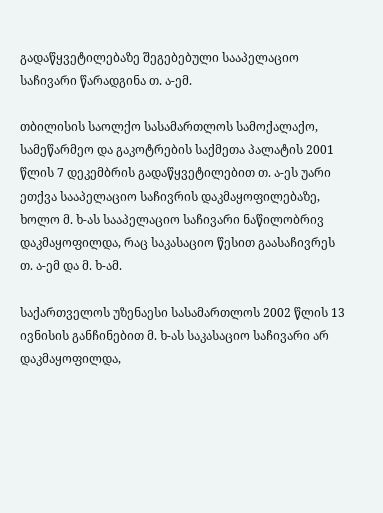გადაწყვეტილებაზე შეგებებული სააპელაციო საჩივარი წარადგინა თ. ა-ემ.

თბილისის საოლქო სასამართლოს სამოქალაქო, სამეწარმეო და გაკოტრების საქმეთა პალატის 2001 წლის 7 დეკემბრის გადაწყვეტილებით თ. ა-ეს უარი ეთქვა სააპელაციო საჩივრის დაკმაყოფილებაზე, ხოლო მ. ხ-ას სააპელაციო საჩივარი ნაწილობრივ დაკმაყოფილდა, რაც საკასაციო წესით გაასაჩივრეს თ. ა-ემ და მ. ხ-ამ.

საქართველოს უზენაესი სასამართლოს 2002 წლის 13 ივნისის განჩინებით მ. ხ-ას საკასაციო საჩივარი არ დაკმაყოფილდა,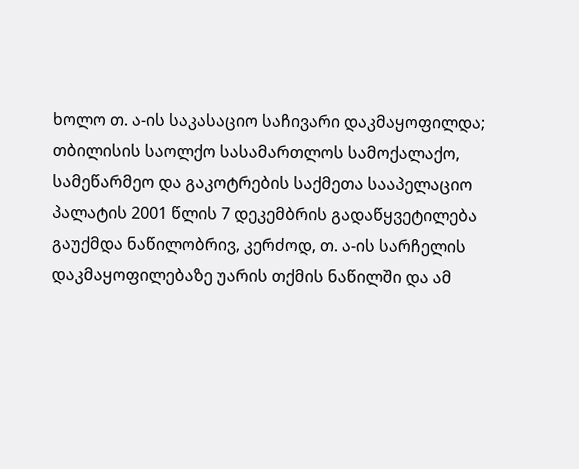ხოლო თ. ა-ის საკასაციო საჩივარი დაკმაყოფილდა; თბილისის საოლქო სასამართლოს სამოქალაქო, სამეწარმეო და გაკოტრების საქმეთა სააპელაციო პალატის 2001 წლის 7 დეკემბრის გადაწყვეტილება გაუქმდა ნაწილობრივ, კერძოდ, თ. ა-ის სარჩელის დაკმაყოფილებაზე უარის თქმის ნაწილში და ამ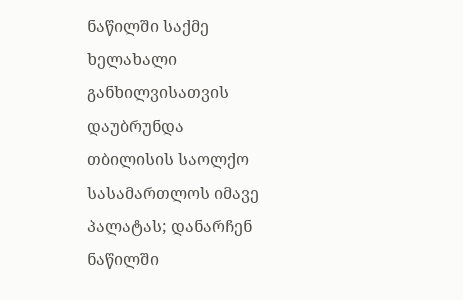ნაწილში საქმე ხელახალი განხილვისათვის დაუბრუნდა თბილისის საოლქო სასამართლოს იმავე პალატას; დანარჩენ ნაწილში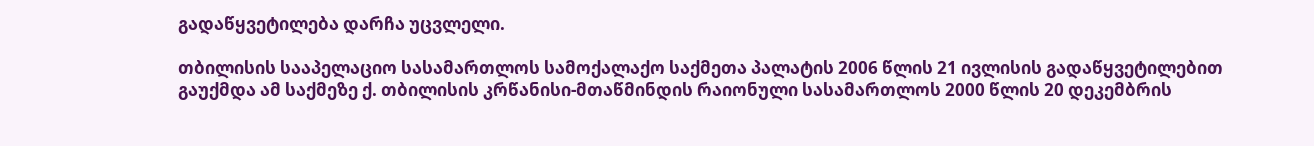გადაწყვეტილება დარჩა უცვლელი.

თბილისის სააპელაციო სასამართლოს სამოქალაქო საქმეთა პალატის 2006 წლის 21 ივლისის გადაწყვეტილებით გაუქმდა ამ საქმეზე ქ. თბილისის კრწანისი-მთაწმინდის რაიონული სასამართლოს 2000 წლის 20 დეკემბრის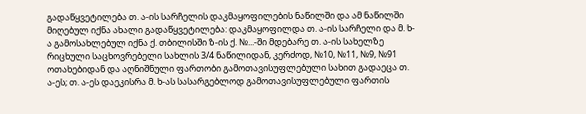გადაწყვეტილება თ. ა-ის სარჩელის დაკმაყოფილების ნაწილში და ამ ნაწილში მიღებულ იქნა ახალი გადაწყვეტილება: დაკმაყოფილდა თ. ა-ის სარჩელი და მ. ხ-ა გამოსახლებულ იქნა ქ. თბილისში ზ-ის ქ. №...-ში მდებარე თ. ა-ის სახელზე რიცხული საცხოვრებელი სახლის 3/4 ნაწილიდან, კერძოდ, №10, №11, №9, №91 ოთახებიდან და აღნიშნული ფართობი გამოთავისუფლებული სახით გადაეცა თ. ა-ეს; თ. ა-ეს დაეკისრა მ. ხ-ას სასარგებლოდ გამოთავისუფლებული ფართის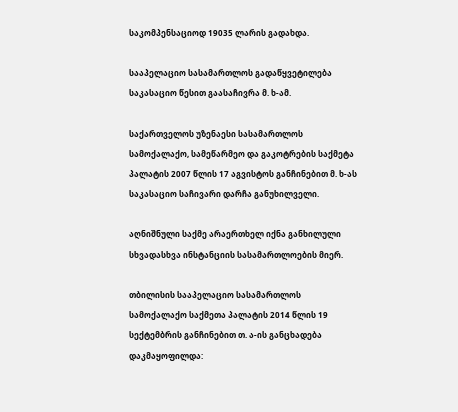საკომპენსაციოდ 19035 ლარის გადახდა.

სააპელაციო სასამართლოს გადაწყვეტილება საკასაციო წესით გაასაჩივრა მ. ხ-ამ.

საქართველოს უზენაესი სასამართლოს სამოქალაქო, სამეწარმეო და გაკოტრების საქმეტა პალატის 2007 წლის 17 აგვისტოს განჩინებით მ. ხ-ას საკასაციო საჩივარი დარჩა განუხილველი.

აღნიშნული საქმე არაერთხელ იქნა განხილული სხვადასხვა ინსტანციის სასამართლოების მიერ.

თბილისის სააპელაციო სასამართლოს სამოქალაქო საქმეთა პალატის 2014 წლის 19 სექტემბრის განჩინებით თ. ა-ის განცხადება დაკმაყოფილდა: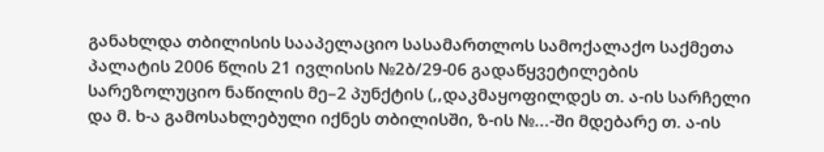განახლდა თბილისის სააპელაციო სასამართლოს სამოქალაქო საქმეთა პალატის 2006 წლის 21 ივლისის №2ბ/29-06 გადაწყვეტილების სარეზოლუციო ნაწილის მე–2 პუნქტის (,,დაკმაყოფილდეს თ. ა-ის სარჩელი და მ. ხ-ა გამოსახლებული იქნეს თბილისში, ზ-ის №...-ში მდებარე თ. ა-ის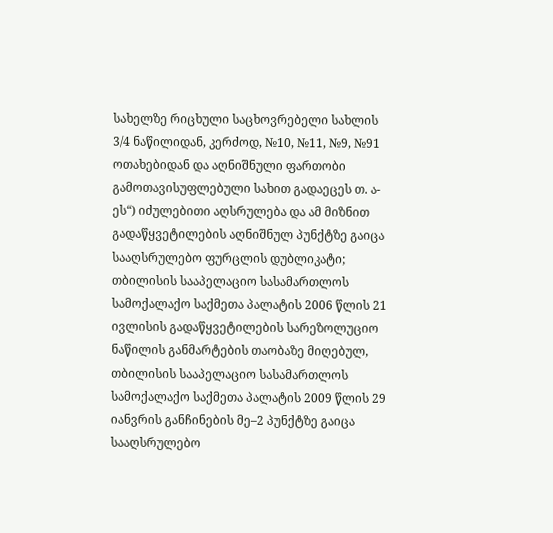სახელზე რიცხული საცხოვრებელი სახლის 3/4 ნაწილიდან, კერძოდ, №10, №11, №9, №91 ოთახებიდან და აღნიშნული ფართობი გამოთავისუფლებული სახით გადაეცეს თ. ა-ეს“) იძულებითი აღსრულება და ამ მიზნით გადაწყვეტილების აღნიშნულ პუნქტზე გაიცა სააღსრულებო ფურცლის დუბლიკატი; თბილისის სააპელაციო სასამართლოს სამოქალაქო საქმეთა პალატის 2006 წლის 21 ივლისის გადაწყვეტილების სარეზოლუციო ნაწილის განმარტების თაობაზე მიღებულ, თბილისის სააპელაციო სასამართლოს სამოქალაქო საქმეთა პალატის 2009 წლის 29 იანვრის განჩინების მე–2 პუნქტზე გაიცა სააღსრულებო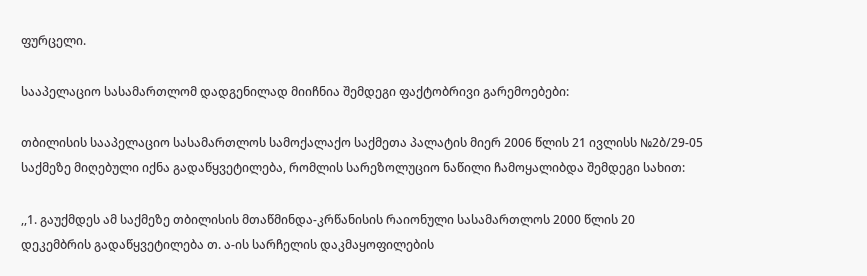ფურცელი.

სააპელაციო სასამართლომ დადგენილად მიიჩნია შემდეგი ფაქტობრივი გარემოებები:

თბილისის სააპელაციო სასამართლოს სამოქალაქო საქმეთა პალატის მიერ 2006 წლის 21 ივლისს №2ბ/29-05 საქმეზე მიღებული იქნა გადაწყვეტილება, რომლის სარეზოლუციო ნაწილი ჩამოყალიბდა შემდეგი სახით:

,,1. გაუქმდეს ამ საქმეზე თბილისის მთაწმინდა-კრწანისის რაიონული სასამართლოს 2000 წლის 20 დეკემბრის გადაწყვეტილება თ. ა-ის სარჩელის დაკმაყოფილების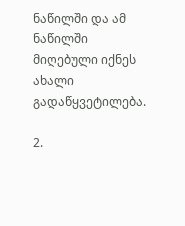ნაწილში და ამ ნაწილში მიღებული იქნეს ახალი გადაწყვეტილება.

2.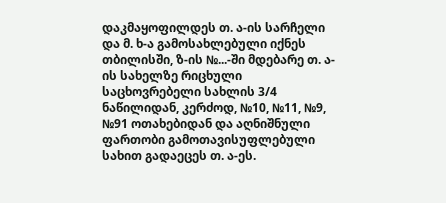დაკმაყოფილდეს თ. ა-ის სარჩელი და მ. ხ-ა გამოსახლებული იქნეს თბილისში, ზ-ის №...-ში მდებარე თ. ა-ის სახელზე რიცხული საცხოვრებელი სახლის 3/4 ნაწილიდან, კერძოდ, №10, №11, №9, №91 ოთახებიდან და აღნიშნული ფართობი გამოთავისუფლებული სახით გადაეცეს თ. ა-ეს.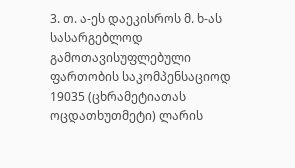3. თ. ა-ეს დაეკისროს მ. ხ-ას სასარგებლოდ გამოთავისუფლებული ფართობის საკომპენსაციოდ 19035 (ცხრამეტიათას ოცდათხუთმეტი) ლარის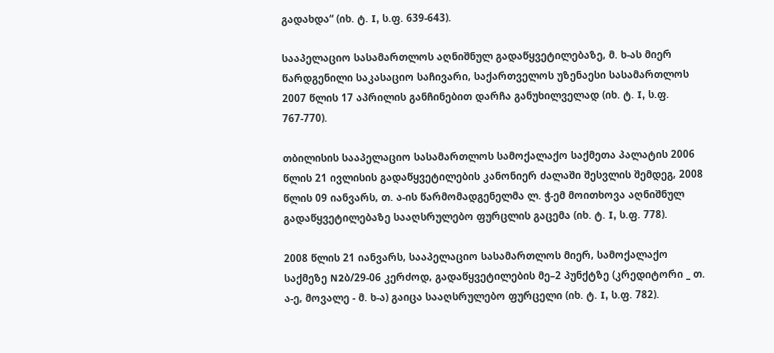გადახდა“ (იხ. ტ. I, ს.ფ. 639-643).

სააპელაციო სასამართლოს აღნიშნულ გადაწყვეტილებაზე, მ. ხ-ას მიერ წარდგენილი საკასაციო საჩივარი, საქართველოს უზენაესი სასამართლოს 2007 წლის 17 აპრილის განჩინებით დარჩა განუხილველად (იხ. ტ. I, ს.ფ. 767-770).

თბილისის სააპელაციო სასამართლოს სამოქალაქო საქმეთა პალატის 2006 წლის 21 ივლისის გადაწყვეტილების კანონიერ ძალაში შესვლის შემდეგ, 2008 წლის 09 იანვარს, თ. ა-ის წარმომადგენელმა ლ. ჭ-ემ მოითხოვა აღნიშნულ გადაწყვეტილებაზე სააღსრულებო ფურცლის გაცემა (იხ. ტ. I, ს.ფ. 778).

2008 წლის 21 იანვარს, სააპელაციო სასამართლოს მიერ, სამოქალაქო საქმეზე N2ბ/29-06 კერძოდ, გადაწყვეტილების მე–2 პუნქტზე (კრედიტორი _ თ. ა-ე, მოვალე - მ. ხ-ა) გაიცა სააღსრულებო ფურცელი (იხ. ტ. I, ს.ფ. 782).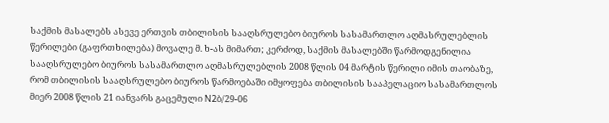საქმის მასალებს ასევე ერთვის თბილისის სააღსრულებო ბიუროს სასამართლო აღმასრულებლის წერილები (გაფრთხილება) მოვალე მ. ხ-ას მიმართ; კერძოდ, საქმის მასალებში წარმოდგენილია სააღსრულებო ბიუროს სასამართლო აღმასრულებლის 2008 წლის 04 მარტის წერილი იმის თაობაზე, რომ თბილისის სააღსრულებო ბიუროს წარმოებაში იმყოფება თბილისის სააპელაციო სასამართლოს მიერ 2008 წლის 21 იანვარს გაცემული N2ბ/29-06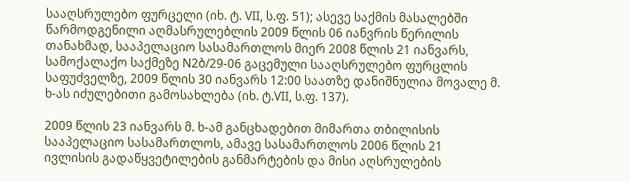სააღსრულებო ფურცელი (იხ. ტ. VII, ს.ფ. 51); ასევე საქმის მასალებში წარმოდგენილი აღმასრულებლის 2009 წლის 06 იანვრის წერილის თანახმად, სააპელაციო სასამართლოს მიერ 2008 წლის 21 იანვარს, სამოქალაქო საქმეზე N2ბ/29-06 გაცემული სააღსრულებო ფურცლის საფუძველზე, 2009 წლის 30 იანვარს 12:00 საათზე დანიშნულია მოვალე მ. ხ-ას იძულებითი გამოსახლება (იხ. ტ.VII, ს.ფ. 137).

2009 წლის 23 იანვარს მ. ხ-ამ განცხადებით მიმართა თბილისის სააპელაციო სასამართლოს, ამავე სასამართლოს 2006 წლის 21 ივლისის გადაწყვეტილების განმარტების და მისი აღსრულების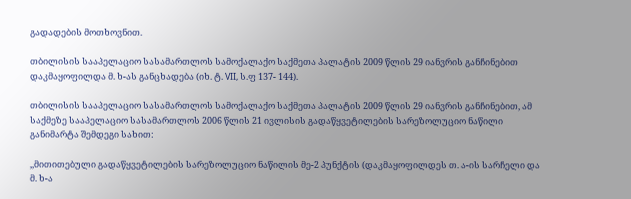გადადების მოთხოვნით.

თბილისის სააპელაციო სასამართლოს სამოქალაქო საქმეთა პალატის 2009 წლის 29 იანვრის განჩინებით დაკმაყოფილდა მ. ხ-ას განცხადება (იხ. ტ. VII, ს.ფ 137- 144).

თბილისის სააპელაციო სასამართლოს სამოქალაქო საქმეთა პალატის 2009 წლის 29 იანვრის განჩინებით, ამ საქმეზე სააპელაციო სასამართლოს 2006 წლის 21 ივლისის გადაწყვეტილების სარეზოლუციო ნაწილი განიმარტა შემდეგი სახით:

,,მითითებული გადაწყვეტილების სარეზოლუციო ნაწილის მე-2 პუნქტის (დაკმაყოფილდეს თ. ა-ის სარჩელი და მ. ხ-ა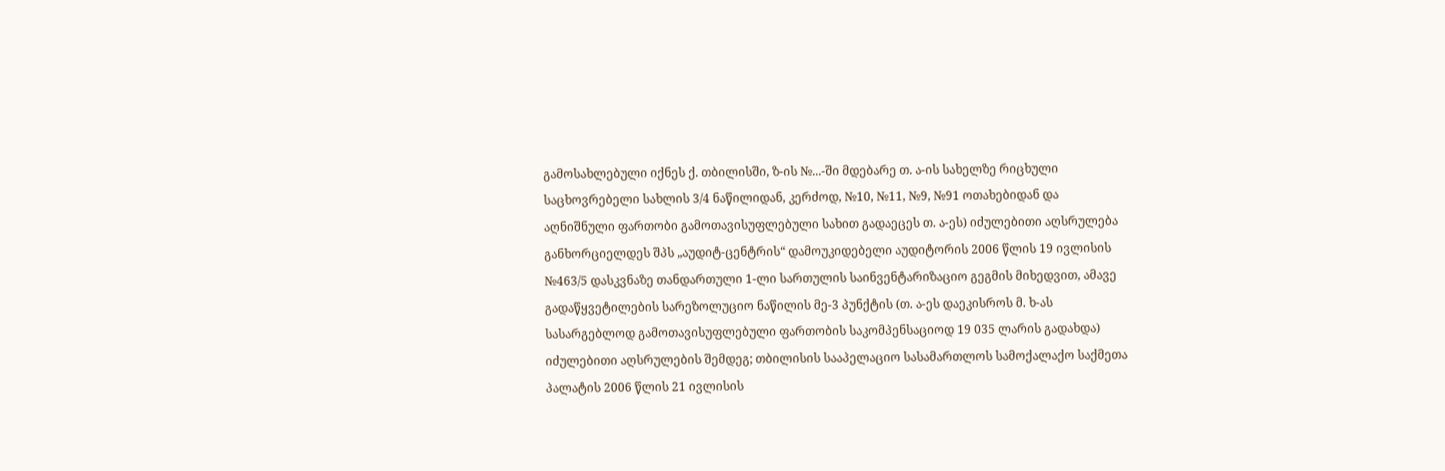გამოსახლებული იქნეს ქ. თბილისში, ზ-ის №...-ში მდებარე თ. ა-ის სახელზე რიცხული საცხოვრებელი სახლის 3/4 ნაწილიდან, კერძოდ, №10, №11, №9, №91 ოთახებიდან და აღნიშნული ფართობი გამოთავისუფლებული სახით გადაეცეს თ. ა-ეს) იძულებითი აღსრულება განხორციელდეს შპს „აუდიტ-ცენტრის“ დამოუკიდებელი აუდიტორის 2006 წლის 19 ივლისის №463/5 დასკვნაზე თანდართული 1-ლი სართულის საინვენტარიზაციო გეგმის მიხედვით, ამავე გადაწყვეტილების სარეზოლუციო ნაწილის მე-3 პუნქტის (თ. ა-ეს დაეკისროს მ. ხ-ას სასარგებლოდ გამოთავისუფლებული ფართობის საკომპენსაციოდ 19 035 ლარის გადახდა) იძულებითი აღსრულების შემდეგ; თბილისის სააპელაციო სასამართლოს სამოქალაქო საქმეთა პალატის 2006 წლის 21 ივლისის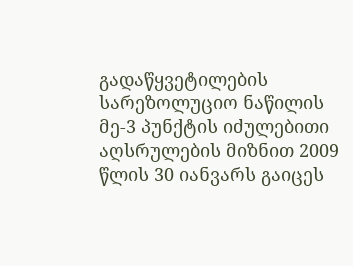გადაწყვეტილების სარეზოლუციო ნაწილის მე-3 პუნქტის იძულებითი აღსრულების მიზნით 2009 წლის 30 იანვარს გაიცეს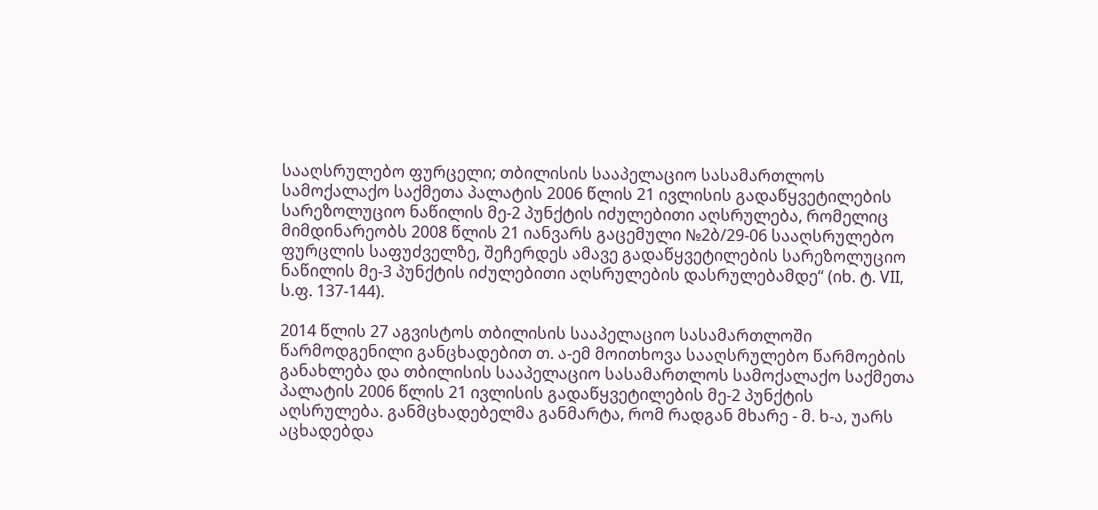სააღსრულებო ფურცელი; თბილისის სააპელაციო სასამართლოს სამოქალაქო საქმეთა პალატის 2006 წლის 21 ივლისის გადაწყვეტილების სარეზოლუციო ნაწილის მე-2 პუნქტის იძულებითი აღსრულება, რომელიც მიმდინარეობს 2008 წლის 21 იანვარს გაცემული №2ბ/29-06 სააღსრულებო ფურცლის საფუძველზე, შეჩერდეს ამავე გადაწყვეტილების სარეზოლუციო ნაწილის მე-3 პუნქტის იძულებითი აღსრულების დასრულებამდე“ (იხ. ტ. VII, ს.ფ. 137-144).

2014 წლის 27 აგვისტოს თბილისის სააპელაციო სასამართლოში წარმოდგენილი განცხადებით თ. ა-ემ მოითხოვა სააღსრულებო წარმოების განახლება და თბილისის სააპელაციო სასამართლოს სამოქალაქო საქმეთა პალატის 2006 წლის 21 ივლისის გადაწყვეტილების მე-2 პუნქტის აღსრულება. განმცხადებელმა განმარტა, რომ რადგან მხარე - მ. ხ-ა, უარს აცხადებდა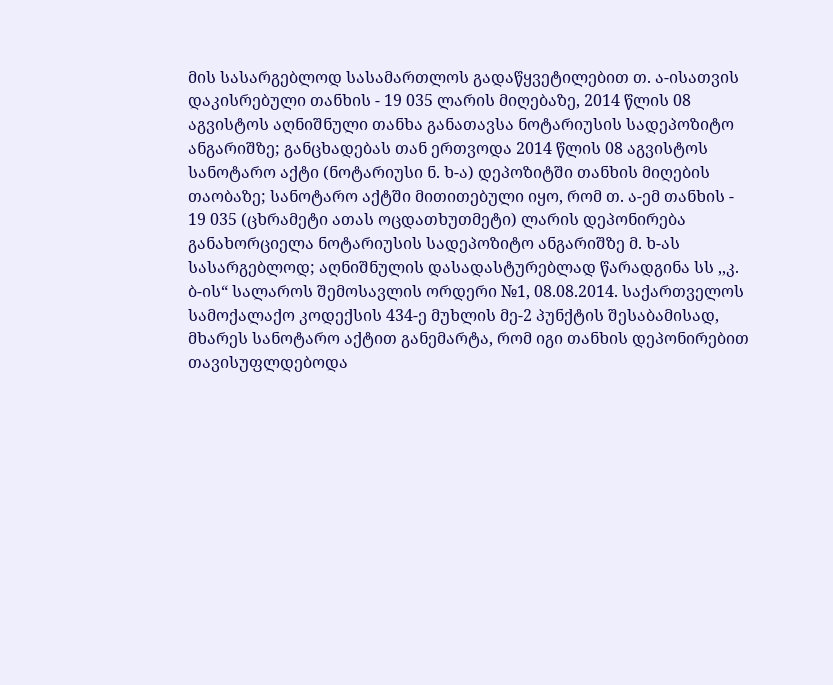მის სასარგებლოდ სასამართლოს გადაწყვეტილებით თ. ა-ისათვის დაკისრებული თანხის - 19 035 ლარის მიღებაზე, 2014 წლის 08 აგვისტოს აღნიშნული თანხა განათავსა ნოტარიუსის სადეპოზიტო ანგარიშზე; განცხადებას თან ერთვოდა 2014 წლის 08 აგვისტოს სანოტარო აქტი (ნოტარიუსი ნ. ხ-ა) დეპოზიტში თანხის მიღების თაობაზე; სანოტარო აქტში მითითებული იყო, რომ თ. ა-ემ თანხის - 19 035 (ცხრამეტი ათას ოცდათხუთმეტი) ლარის დეპონირება განახორციელა ნოტარიუსის სადეპოზიტო ანგარიშზე მ. ხ-ას სასარგებლოდ; აღნიშნულის დასადასტურებლად წარადგინა სს ,,კ. ბ-ის“ სალაროს შემოსავლის ორდერი №1, 08.08.2014. საქართველოს სამოქალაქო კოდექსის 434-ე მუხლის მე-2 პუნქტის შესაბამისად, მხარეს სანოტარო აქტით განემარტა, რომ იგი თანხის დეპონირებით თავისუფლდებოდა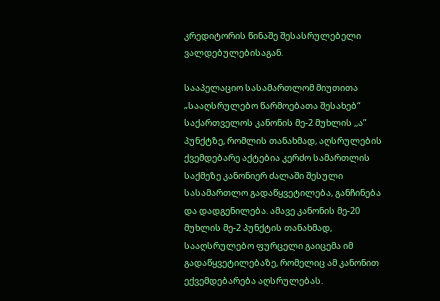კრედიტორის წინაშე შესასრულებელი ვალდებულებისაგან.

სააპელაციო სასამართლომ მიუთითა „სააღსრულებო წარმოებათა შესახებ“ საქართველოს კანონის მე-2 მუხლის ,,ა” პუნქტზე, რომლის თანახმად, აღსრულების ქვემდებარე აქტებია კერძო სამართლის საქმეზე კანონიერ ძალაში შესული სასამართლო გადაწყვეტილება, განჩინება და დადგენილება. ამავე კანონის მე-20 მუხლის მე-2 პუნქტის თანახმად, სააღსრულებო ფურცელი გაიცემა იმ გადაწყვეტილებაზე, რომელიც ამ კანონით ექვემდებარება აღსრულებას.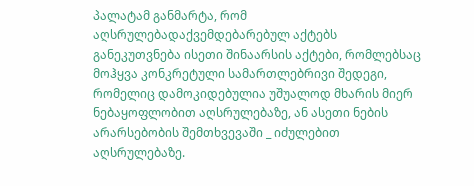პალატამ განმარტა, რომ აღსრულებადაქვემდებარებულ აქტებს განეკუთვნება ისეთი შინაარსის აქტები, რომლებსაც მოჰყვა კონკრეტული სამართლებრივი შედეგი, რომელიც დამოკიდებულია უშუალოდ მხარის მიერ ნებაყოფლობით აღსრულებაზე, ან ასეთი ნების არარსებობის შემთხვევაში _ იძულებით აღსრულებაზე.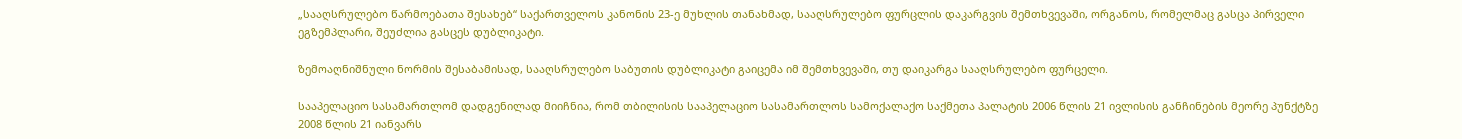„სააღსრულებო წარმოებათა შესახებ“ საქართველოს კანონის 23-ე მუხლის თანახმად, სააღსრულებო ფურცლის დაკარგვის შემთხვევაში, ორგანოს, რომელმაც გასცა პირველი ეგზემპლარი, შეუძლია გასცეს დუბლიკატი.

ზემოაღნიშნული ნორმის შესაბამისად, სააღსრულებო საბუთის დუბლიკატი გაიცემა იმ შემთხვევაში, თუ დაიკარგა სააღსრულებო ფურცელი.

სააპელაციო სასამართლომ დადგენილად მიიჩნია, რომ თბილისის სააპელაციო სასამართლოს სამოქალაქო საქმეთა პალატის 2006 წლის 21 ივლისის განჩინების მეორე პუნქტზე 2008 წლის 21 იანვარს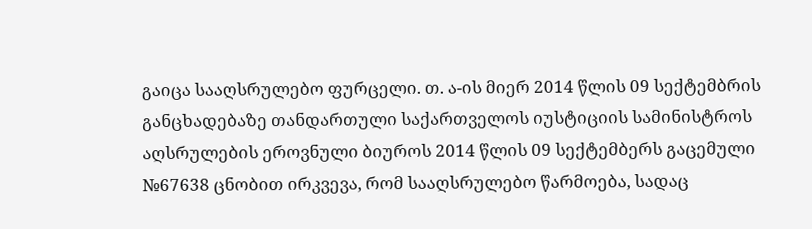გაიცა სააღსრულებო ფურცელი. თ. ა-ის მიერ 2014 წლის 09 სექტემბრის განცხადებაზე თანდართული საქართველოს იუსტიციის სამინისტროს აღსრულების ეროვნული ბიუროს 2014 წლის 09 სექტემბერს გაცემული №67638 ცნობით ირკვევა, რომ სააღსრულებო წარმოება, სადაც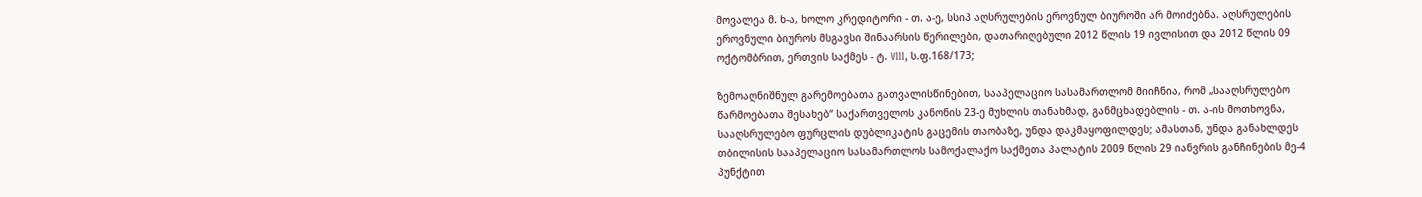მოვალეა მ. ხ-ა, ხოლო კრედიტორი - თ. ა-ე, სსიპ აღსრულების ეროვნულ ბიუროში არ მოიძებნა. აღსრულების ეროვნული ბიუროს მსგავსი შინაარსის წერილები, დათარიღებული 2012 წლის 19 ივლისით და 2012 წლის 09 ოქტომბრით, ერთვის საქმეს - ტ. VIII, ს.ფ.168/173;

ზემოაღნიშნულ გარემოებათა გათვალისწინებით, სააპელაციო სასამართლომ მიიჩნია, რომ „სააღსრულებო წარმოებათა შესახებ“ საქართველოს კანონის 23-ე მუხლის თანახმად, განმცხადებლის - თ. ა-ის მოთხოვნა, სააღსრულებო ფურცლის დუბლიკატის გაცემის თაობაზე, უნდა დაკმაყოფილდეს; ამასთან, უნდა განახლდეს თბილისის სააპელაციო სასამართლოს სამოქალაქო საქმეთა პალატის 2009 წლის 29 იანვრის განჩინების მე-4 პუნქტით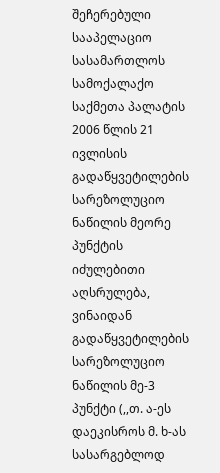შეჩერებული სააპელაციო სასამართლოს სამოქალაქო საქმეთა პალატის 2006 წლის 21 ივლისის გადაწყვეტილების სარეზოლუციო ნაწილის მეორე პუნქტის იძულებითი აღსრულება, ვინაიდან გადაწყვეტილების სარეზოლუციო ნაწილის მე-3 პუნქტი (,,თ. ა-ეს დაეკისროს მ. ხ-ას სასარგებლოდ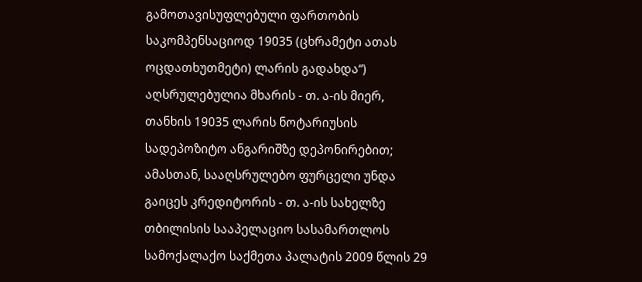გამოთავისუფლებული ფართობის საკომპენსაციოდ 19035 (ცხრამეტი ათას ოცდათხუთმეტი) ლარის გადახდა“) აღსრულებულია მხარის - თ. ა-ის მიერ, თანხის 19035 ლარის ნოტარიუსის სადეპოზიტო ანგარიშზე დეპონირებით; ამასთან, სააღსრულებო ფურცელი უნდა გაიცეს კრედიტორის - თ. ა-ის სახელზე თბილისის სააპელაციო სასამართლოს სამოქალაქო საქმეთა პალატის 2009 წლის 29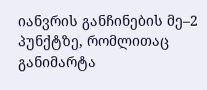იანვრის განჩინების მე–2 პუნქტზე, რომლითაც განიმარტა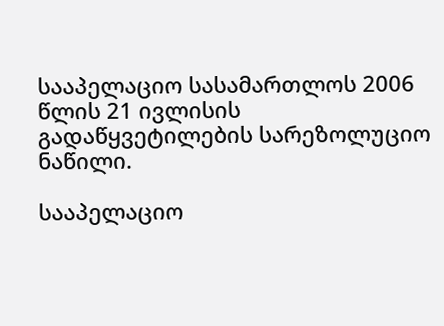სააპელაციო სასამართლოს 2006 წლის 21 ივლისის გადაწყვეტილების სარეზოლუციო ნაწილი.

სააპელაციო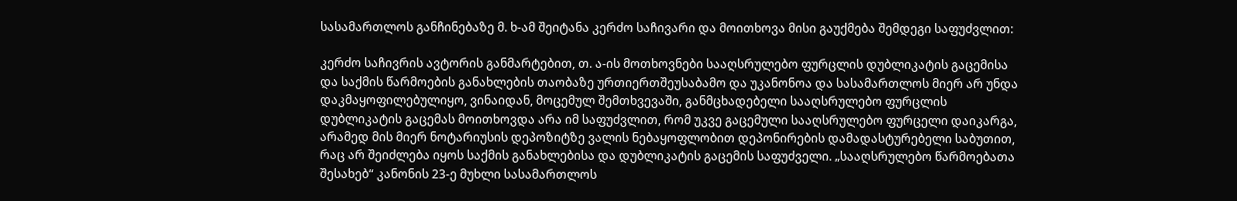სასამართლოს განჩინებაზე მ. ხ-ამ შეიტანა კერძო საჩივარი და მოითხოვა მისი გაუქმება შემდეგი საფუძვლით:

კერძო საჩივრის ავტორის განმარტებით, თ. ა-ის მოთხოვნები სააღსრულებო ფურცლის დუბლიკატის გაცემისა და საქმის წარმოების განახლების თაობაზე ურთიერთშეუსაბამო და უკანონოა და სასამართლოს მიერ არ უნდა დაკმაყოფილებულიყო, ვინაიდან, მოცემულ შემთხვევაში, განმცხადებელი სააღსრულებო ფურცლის დუბლიკატის გაცემას მოითხოვდა არა იმ საფუძვლით, რომ უკვე გაცემული სააღსრულებო ფურცელი დაიკარგა, არამედ მის მიერ ნოტარიუსის დეპოზიტზე ვალის ნებაყოფლობით დეპონირების დამადასტურებელი საბუთით, რაც არ შეიძლება იყოს საქმის განახლებისა და დუბლიკატის გაცემის საფუძველი. „სააღსრულებო წარმოებათა შესახებ“ კანონის 23-ე მუხლი სასამართლოს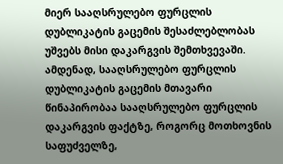მიერ სააღსრულებო ფურცლის დუბლიკატის გაცემის შესაძლებლობას უშვებს მისი დაკარგვის შემთხვევაში. ამდენად, სააღსრულებო ფურცლის დუბლიკატის გაცემის მთავარი წინაპირობაა სააღსრულებო ფურცლის დაკარგვის ფაქტზე, როგორც მოთხოვნის საფუძველზე,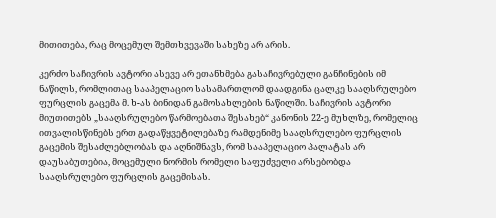მითითება, რაც მოცემულ შემთხვევაში სახეზე არ არის.

კერძო საჩივრის ავტორი ასევე არ ეთანხმება გასაჩივრებული განჩინების იმ ნაწილს, რომლითაც სააპელაციო სასამართლომ დაადგინა ცალკე სააღსრულებო ფურცლის გაცემა მ. ხ-ას ბინიდან გამოსახლების ნაწილში. საჩივრის ავტორი მიუთითებს „სააღსრულებო წარმოებათა შესახებ“ კანონის 22-ე მუხლზე, რომელიც ითვალისწინებს ერთ გადაწყვეტილებაზე რამდენიმე სააღსრულებო ფურცლის გაცემის შესაძლებლობას და აღნიშნავს, რომ სააპელაციო პალატას არ დაუსაბუთებია, მოცემული ნორმის რომელი საფუძველი არსებობდა სააღსრულებო ფურცლის გაცემისას.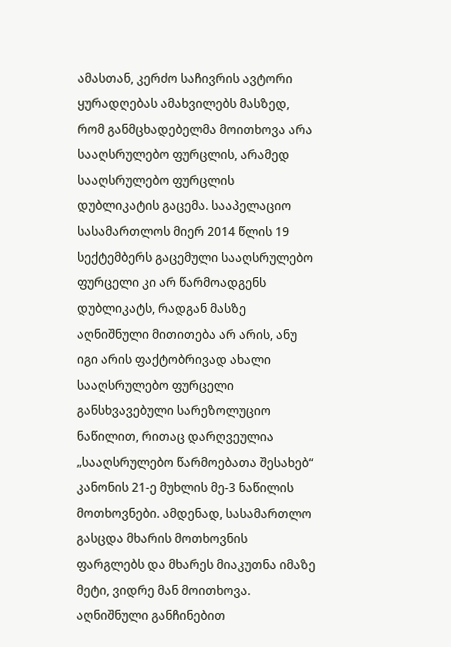ამასთან, კერძო საჩივრის ავტორი ყურადღებას ამახვილებს მასზედ, რომ განმცხადებელმა მოითხოვა არა სააღსრულებო ფურცლის, არამედ სააღსრულებო ფურცლის დუბლიკატის გაცემა. სააპელაციო სასამართლოს მიერ 2014 წლის 19 სექტემბერს გაცემული სააღსრულებო ფურცელი კი არ წარმოადგენს დუბლიკატს, რადგან მასზე აღნიშნული მითითება არ არის, ანუ იგი არის ფაქტობრივად ახალი სააღსრულებო ფურცელი განსხვავებული სარეზოლუციო ნაწილით, რითაც დარღვეულია „სააღსრულებო წარმოებათა შესახებ“ კანონის 21-ე მუხლის მე-3 ნაწილის მოთხოვნები. ამდენად, სასამართლო გასცდა მხარის მოთხოვნის ფარგლებს და მხარეს მიაკუთნა იმაზე მეტი, ვიდრე მან მოითხოვა. აღნიშნული განჩინებით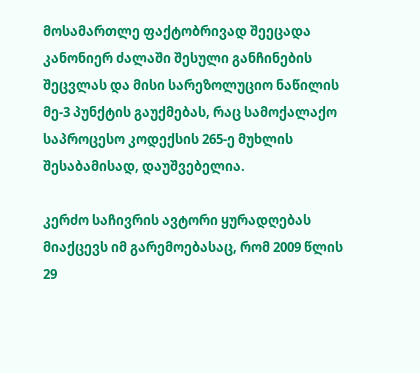მოსამართლე ფაქტობრივად შეეცადა კანონიერ ძალაში შესული განჩინების შეცვლას და მისი სარეზოლუციო ნაწილის მე-3 პუნქტის გაუქმებას, რაც სამოქალაქო საპროცესო კოდექსის 265-ე მუხლის შესაბამისად, დაუშვებელია.

კერძო საჩივრის ავტორი ყურადღებას მიაქცევს იმ გარემოებასაც, რომ 2009 წლის 29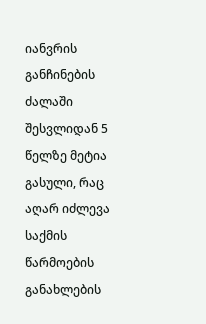იანვრის განჩინების ძალაში შესვლიდან 5 წელზე მეტია გასული, რაც აღარ იძლევა საქმის წარმოების განახლების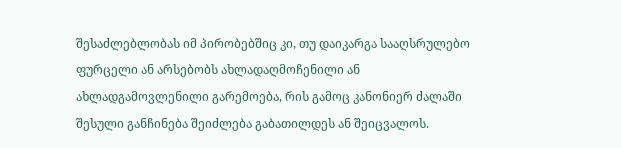შესაძლებლობას იმ პირობებშიც კი, თუ დაიკარგა სააღსრულებო ფურცელი ან არსებობს ახლადაღმოჩენილი ან ახლადგამოვლენილი გარემოება, რის გამოც კანონიერ ძალაში შესული განჩინება შეიძლება გაბათილდეს ან შეიცვალოს.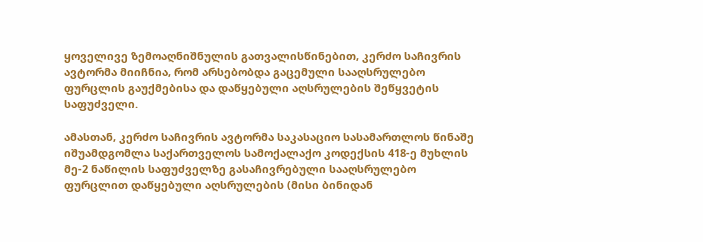ყოველივე ზემოაღნიშნულის გათვალისწინებით, კერძო საჩივრის ავტორმა მიიჩნია, რომ არსებობდა გაცემული სააღსრულებო ფურცლის გაუქმებისა და დაწყებული აღსრულების შეწყვეტის საფუძველი.

ამასთან, კერძო საჩივრის ავტორმა საკასაციო სასამართლოს წინაშე იშუამდგომლა საქართველოს სამოქალაქო კოდექსის 418-ე მუხლის მე-2 ნაწილის საფუძველზე გასაჩივრებული სააღსრულებო ფურცლით დაწყებული აღსრულების (მისი ბინიდან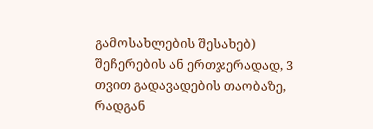გამოსახლების შესახებ) შეჩერების ან ერთჯერადად, 3 თვით გადავადების თაობაზე, რადგან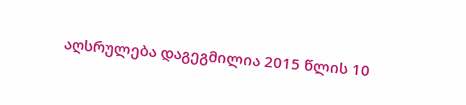აღსრულება დაგეგმილია 2015 წლის 10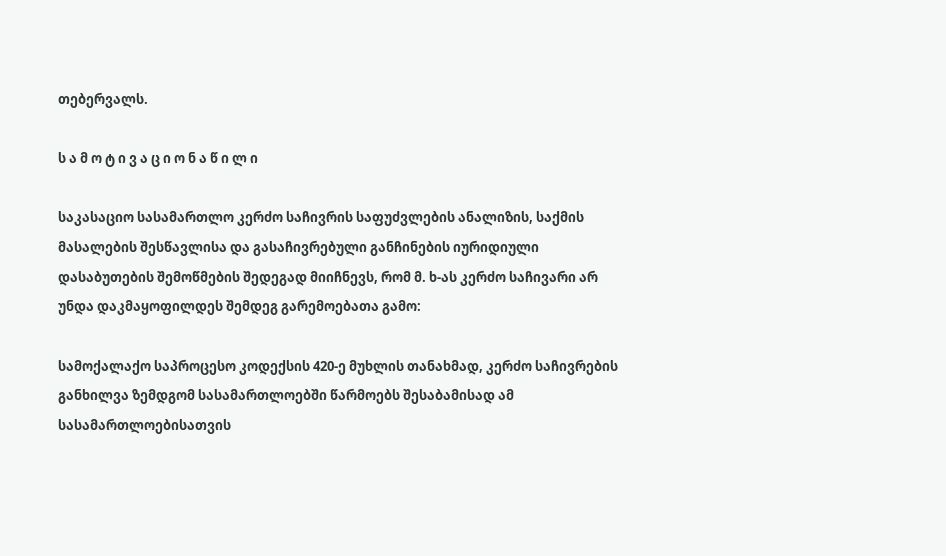თებერვალს.

ს ა მ ო ტ ი ვ ა ც ი ო ნ ა წ ი ლ ი

საკასაციო სასამართლო კერძო საჩივრის საფუძვლების ანალიზის, საქმის მასალების შესწავლისა და გასაჩივრებული განჩინების იურიდიული დასაბუთების შემოწმების შედეგად მიიჩნევს, რომ მ. ხ-ას კერძო საჩივარი არ უნდა დაკმაყოფილდეს შემდეგ გარემოებათა გამო:

სამოქალაქო საპროცესო კოდექსის 420-ე მუხლის თანახმად, კერძო საჩივრების განხილვა ზემდგომ სასამართლოებში წარმოებს შესაბამისად ამ სასამართლოებისათვის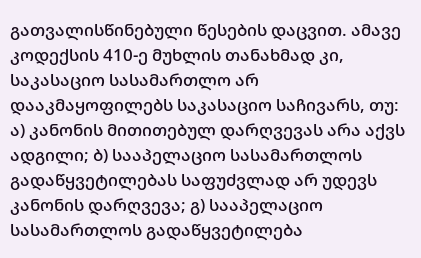გათვალისწინებული წესების დაცვით. ამავე კოდექსის 410-ე მუხლის თანახმად კი, საკასაციო სასამართლო არ დააკმაყოფილებს საკასაციო საჩივარს, თუ: ა) კანონის მითითებულ დარღვევას არა აქვს ადგილი; ბ) სააპელაციო სასამართლოს გადაწყვეტილებას საფუძვლად არ უდევს კანონის დარღვევა; გ) სააპელაციო სასამართლოს გადაწყვეტილება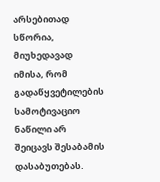არსებითად სწორია, მიუხედავად იმისა, რომ გადაწყვეტილების სამოტივაციო ნაწილი არ შეიცავს შესაბამის დასაბუთებას.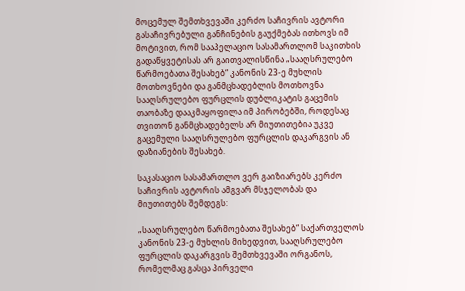მოცემულ შემთხვევაში კერძო საჩივრის ავტორი გასაჩივრებული განჩინების გაუქმებას ითხოვს იმ მოტივით, რომ სააპელაციო სასამართლომ საკითხის გადაწყვეტისას არ გაითვალისწინა „სააღსრულებო წარმოებათა შესახებ“ კანონის 23-ე მუხლის მოთხოვნები და განმცხადებლის მოთხოვნა სააღსრულებო ფურცლის დუბლიკატის გაცემის თაობაზე დააკმაყოფილა იმ პირობებში, როდესაც თვითონ განმცხადებელს არ მიუთითებია უკვე გაცემული სააღსრულებო ფურცლის დაკარგვის ან დაზიანების შესახებ.

საკასაციო სასამართლო ვერ გაიზიარებს კერძო საჩივრის ავტორის ამგვარ მსჯელობას და მიუთითებს შემდეგს:

„სააღსრულებო წარმოებათა შესახებ“ საქართველოს კანონის 23-ე მუხლის მიხედვით, სააღსრულებო ფურცლის დაკარგვის შემთხვევაში ორგანოს, რომელმაც გასცა პირველი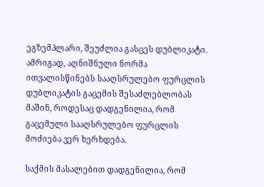ეგზემპლარი, შეუძლია გასცეს დუბლიკატი. ამრიგად, აღნიშნული ნორმა ითვალისწინებს სააღსრულებო ფურცლის დუბლიკატის გაცემის შესაძლებლობას მაშინ, როდესაც დადგენილია, რომ გაცემული სააღსრულებო ფურცლის მოძიება ვერ ხერხდება.

საქმის მასალებით დადგენილია, რომ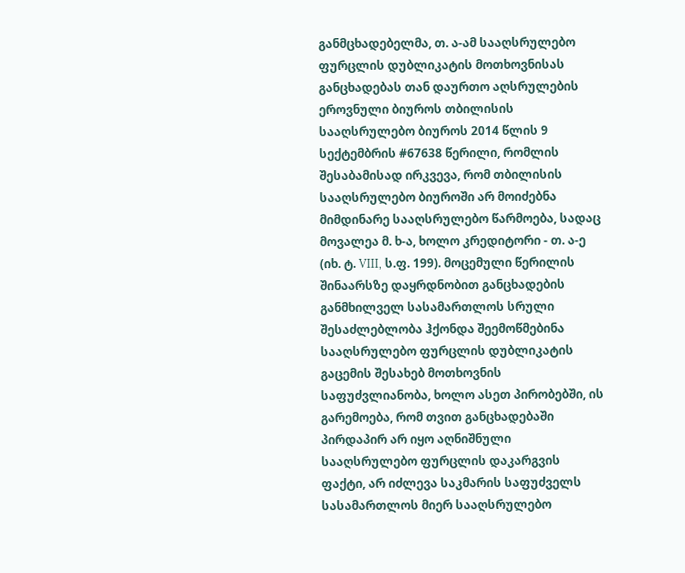განმცხადებელმა, თ. ა-ამ სააღსრულებო ფურცლის დუბლიკატის მოთხოვნისას განცხადებას თან დაურთო აღსრულების ეროვნული ბიუროს თბილისის სააღსრულებო ბიუროს 2014 წლის 9 სექტემბრის #67638 წერილი, რომლის შესაბამისად ირკვევა, რომ თბილისის სააღსრულებო ბიუროში არ მოიძებნა მიმდინარე სააღსრულებო წარმოება, სადაც მოვალეა მ. ხ-ა, ხოლო კრედიტორი - თ. ა-ე (იხ. ტ. VIII, ს.ფ. 199). მოცემული წერილის შინაარსზე დაყრდნობით განცხადების განმხილველ სასამართლოს სრული შესაძლებლობა ჰქონდა შეემოწმებინა სააღსრულებო ფურცლის დუბლიკატის გაცემის შესახებ მოთხოვნის საფუძვლიანობა, ხოლო ასეთ პირობებში, ის გარემოება, რომ თვით განცხადებაში პირდაპირ არ იყო აღნიშნული სააღსრულებო ფურცლის დაკარგვის ფაქტი, არ იძლევა საკმარის საფუძველს სასამართლოს მიერ სააღსრულებო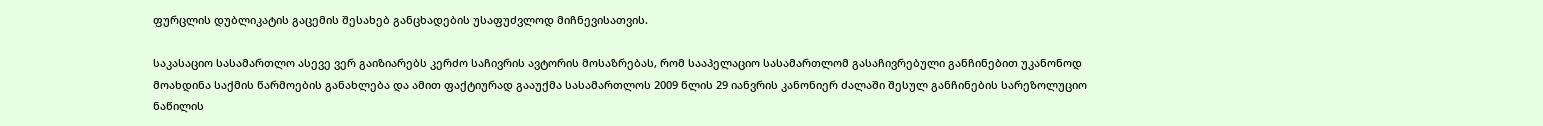ფურცლის დუბლიკატის გაცემის შესახებ განცხადების უსაფუძვლოდ მიჩნევისათვის.

საკასაციო სასამართლო ასევე ვერ გაიზიარებს კერძო საჩივრის ავტორის მოსაზრებას, რომ სააპელაციო სასამართლომ გასაჩივრებული განჩინებით უკანონოდ მოახდინა საქმის წარმოების განახლება და ამით ფაქტიურად გააუქმა სასამართლოს 2009 წლის 29 იანვრის კანონიერ ძალაში შესულ განჩინების სარეზოლუციო ნაწილის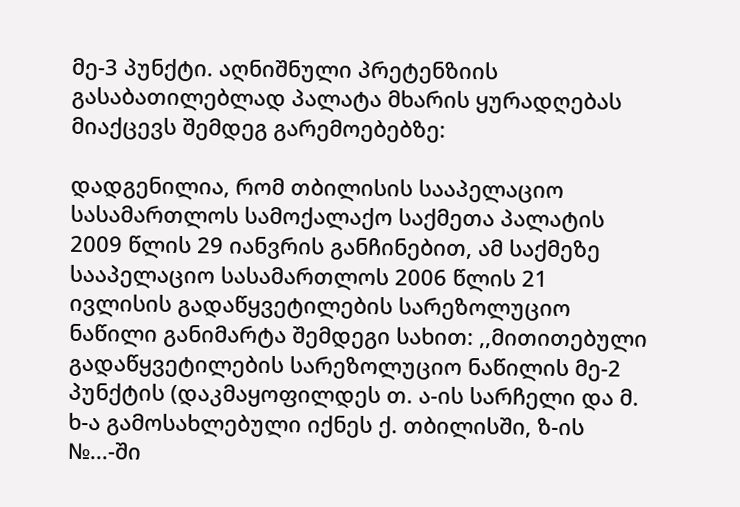მე-3 პუნქტი. აღნიშნული პრეტენზიის გასაბათილებლად პალატა მხარის ყურადღებას მიაქცევს შემდეგ გარემოებებზე:

დადგენილია, რომ თბილისის სააპელაციო სასამართლოს სამოქალაქო საქმეთა პალატის 2009 წლის 29 იანვრის განჩინებით, ამ საქმეზე სააპელაციო სასამართლოს 2006 წლის 21 ივლისის გადაწყვეტილების სარეზოლუციო ნაწილი განიმარტა შემდეგი სახით: ,,მითითებული გადაწყვეტილების სარეზოლუციო ნაწილის მე-2 პუნქტის (დაკმაყოფილდეს თ. ა-ის სარჩელი და მ. ხ-ა გამოსახლებული იქნეს ქ. თბილისში, ზ-ის №...-ში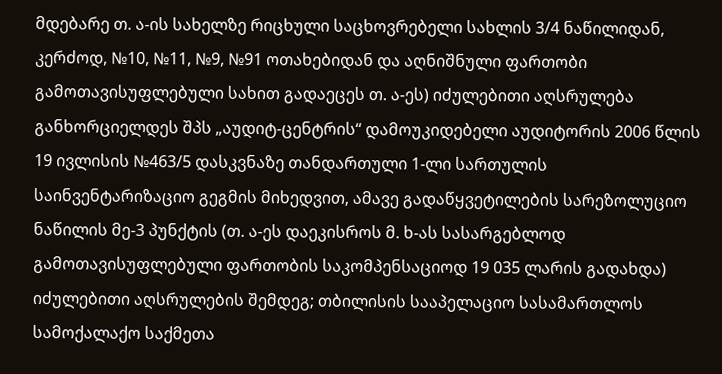მდებარე თ. ა-ის სახელზე რიცხული საცხოვრებელი სახლის 3/4 ნაწილიდან, კერძოდ, №10, №11, №9, №91 ოთახებიდან და აღნიშნული ფართობი გამოთავისუფლებული სახით გადაეცეს თ. ა-ეს) იძულებითი აღსრულება განხორციელდეს შპს „აუდიტ-ცენტრის“ დამოუკიდებელი აუდიტორის 2006 წლის 19 ივლისის №463/5 დასკვნაზე თანდართული 1-ლი სართულის საინვენტარიზაციო გეგმის მიხედვით, ამავე გადაწყვეტილების სარეზოლუციო ნაწილის მე-3 პუნქტის (თ. ა-ეს დაეკისროს მ. ხ-ას სასარგებლოდ გამოთავისუფლებული ფართობის საკომპენსაციოდ 19 035 ლარის გადახდა) იძულებითი აღსრულების შემდეგ; თბილისის სააპელაციო სასამართლოს სამოქალაქო საქმეთა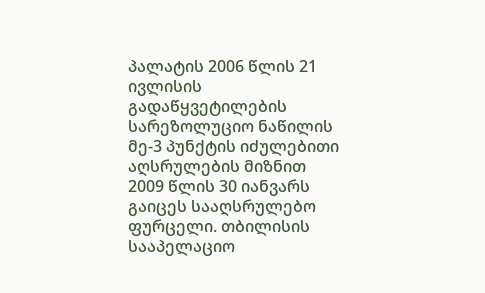პალატის 2006 წლის 21 ივლისის გადაწყვეტილების სარეზოლუციო ნაწილის მე-3 პუნქტის იძულებითი აღსრულების მიზნით 2009 წლის 30 იანვარს გაიცეს სააღსრულებო ფურცელი. თბილისის სააპელაციო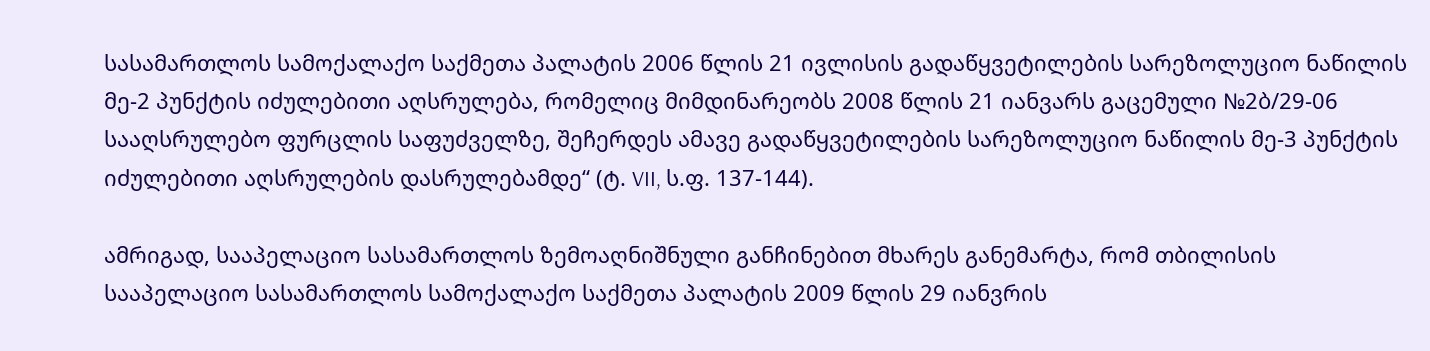სასამართლოს სამოქალაქო საქმეთა პალატის 2006 წლის 21 ივლისის გადაწყვეტილების სარეზოლუციო ნაწილის მე-2 პუნქტის იძულებითი აღსრულება, რომელიც მიმდინარეობს 2008 წლის 21 იანვარს გაცემული №2ბ/29-06 სააღსრულებო ფურცლის საფუძველზე, შეჩერდეს ამავე გადაწყვეტილების სარეზოლუციო ნაწილის მე-3 პუნქტის იძულებითი აღსრულების დასრულებამდე“ (ტ. VII, ს.ფ. 137-144).

ამრიგად, სააპელაციო სასამართლოს ზემოაღნიშნული განჩინებით მხარეს განემარტა, რომ თბილისის სააპელაციო სასამართლოს სამოქალაქო საქმეთა პალატის 2009 წლის 29 იანვრის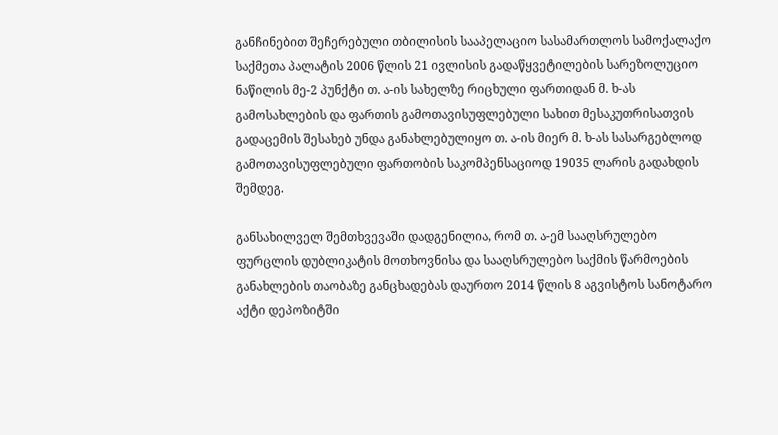განჩინებით შეჩერებული თბილისის სააპელაციო სასამართლოს სამოქალაქო საქმეთა პალატის 2006 წლის 21 ივლისის გადაწყვეტილების სარეზოლუციო ნაწილის მე-2 პუნქტი თ. ა-ის სახელზე რიცხული ფართიდან მ. ხ-ას გამოსახლების და ფართის გამოთავისუფლებული სახით მესაკუთრისათვის გადაცემის შესახებ უნდა განახლებულიყო თ. ა-ის მიერ მ. ხ-ას სასარგებლოდ გამოთავისუფლებული ფართობის საკომპენსაციოდ 19035 ლარის გადახდის შემდეგ.

განსახილველ შემთხვევაში დადგენილია, რომ თ. ა-ემ სააღსრულებო ფურცლის დუბლიკატის მოთხოვნისა და სააღსრულებო საქმის წარმოების განახლების თაობაზე განცხადებას დაურთო 2014 წლის 8 აგვისტოს სანოტარო აქტი დეპოზიტში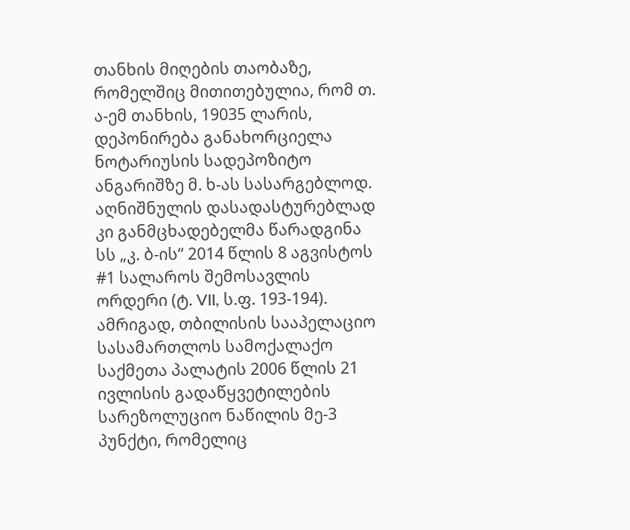თანხის მიღების თაობაზე, რომელშიც მითითებულია, რომ თ. ა-ემ თანხის, 19035 ლარის, დეპონირება განახორციელა ნოტარიუსის სადეპოზიტო ანგარიშზე მ. ხ-ას სასარგებლოდ. აღნიშნულის დასადასტურებლად კი განმცხადებელმა წარადგინა სს „კ. ბ-ის“ 2014 წლის 8 აგვისტოს #1 სალაროს შემოსავლის ორდერი (ტ. VII, ს.ფ. 193-194). ამრიგად, თბილისის სააპელაციო სასამართლოს სამოქალაქო საქმეთა პალატის 2006 წლის 21 ივლისის გადაწყვეტილების სარეზოლუციო ნაწილის მე-3 პუნქტი, რომელიც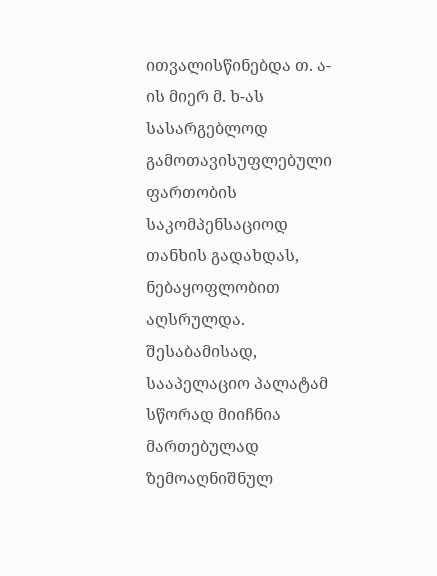ითვალისწინებდა თ. ა-ის მიერ მ. ხ-ას სასარგებლოდ გამოთავისუფლებული ფართობის საკომპენსაციოდ თანხის გადახდას, ნებაყოფლობით აღსრულდა. შესაბამისად, სააპელაციო პალატამ სწორად მიიჩნია მართებულად ზემოაღნიშნულ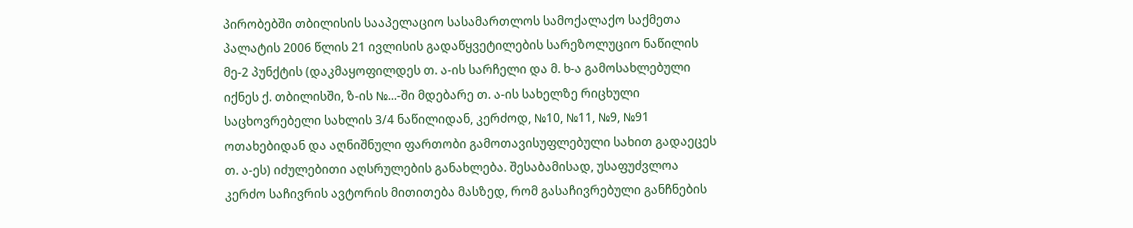პირობებში თბილისის სააპელაციო სასამართლოს სამოქალაქო საქმეთა პალატის 2006 წლის 21 ივლისის გადაწყვეტილების სარეზოლუციო ნაწილის მე-2 პუნქტის (დაკმაყოფილდეს თ. ა-ის სარჩელი და მ. ხ-ა გამოსახლებული იქნეს ქ. თბილისში, ზ-ის №...-ში მდებარე თ. ა-ის სახელზე რიცხული საცხოვრებელი სახლის 3/4 ნაწილიდან, კერძოდ, №10, №11, №9, №91 ოთახებიდან და აღნიშნული ფართობი გამოთავისუფლებული სახით გადაეცეს თ. ა-ეს) იძულებითი აღსრულების განახლება. შესაბამისად, უსაფუძვლოა კერძო საჩივრის ავტორის მითითება მასზედ, რომ გასაჩივრებული განჩნების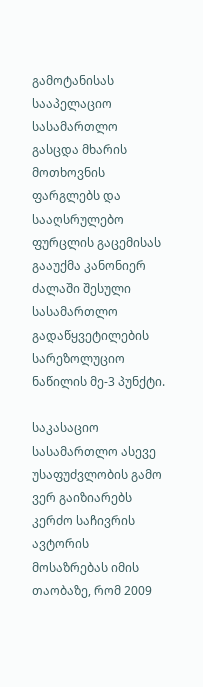გამოტანისას სააპელაციო სასამართლო გასცდა მხარის მოთხოვნის ფარგლებს და სააღსრულებო ფურცლის გაცემისას გააუქმა კანონიერ ძალაში შესული სასამართლო გადაწყვეტილების სარეზოლუციო ნაწილის მე-3 პუნქტი.

საკასაციო სასამართლო ასევე უსაფუძვლობის გამო ვერ გაიზიარებს კერძო საჩივრის ავტორის მოსაზრებას იმის თაობაზე, რომ 2009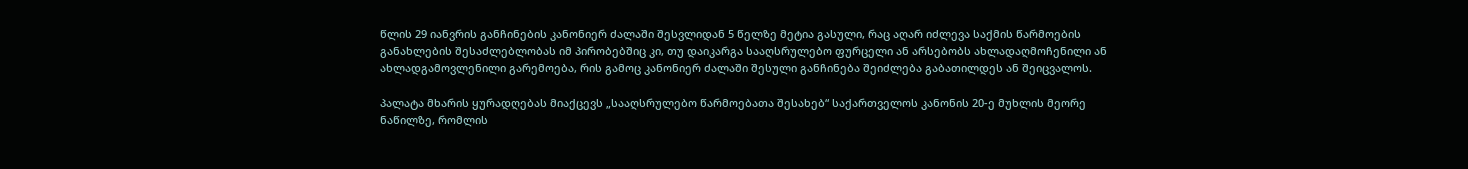წლის 29 იანვრის განჩინების კანონიერ ძალაში შესვლიდან 5 წელზე მეტია გასული, რაც აღარ იძლევა საქმის წარმოების განახლების შესაძლებლობას იმ პირობებშიც კი, თუ დაიკარგა სააღსრულებო ფურცელი ან არსებობს ახლადაღმოჩენილი ან ახლადგამოვლენილი გარემოება, რის გამოც კანონიერ ძალაში შესული განჩინება შეიძლება გაბათილდეს ან შეიცვალოს.

პალატა მხარის ყურადღებას მიაქცევს „სააღსრულებო წარმოებათა შესახებ“ საქართველოს კანონის 20-ე მუხლის მეორე ნაწილზე, რომლის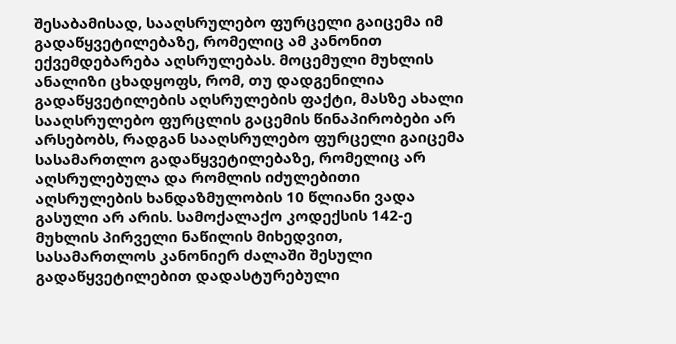შესაბამისად, სააღსრულებო ფურცელი გაიცემა იმ გადაწყვეტილებაზე, რომელიც ამ კანონით ექვემდებარება აღსრულებას. მოცემული მუხლის ანალიზი ცხადყოფს, რომ, თუ დადგენილია გადაწყვეტილების აღსრულების ფაქტი, მასზე ახალი სააღსრულებო ფურცლის გაცემის წინაპირობები არ არსებობს, რადგან სააღსრულებო ფურცელი გაიცემა სასამართლო გადაწყვეტილებაზე, რომელიც არ აღსრულებულა და რომლის იძულებითი აღსრულების ხანდაზმულობის 10 წლიანი ვადა გასული არ არის. სამოქალაქო კოდექსის 142-ე მუხლის პირველი ნაწილის მიხედვით, სასამართლოს კანონიერ ძალაში შესული გადაწყვეტილებით დადასტურებული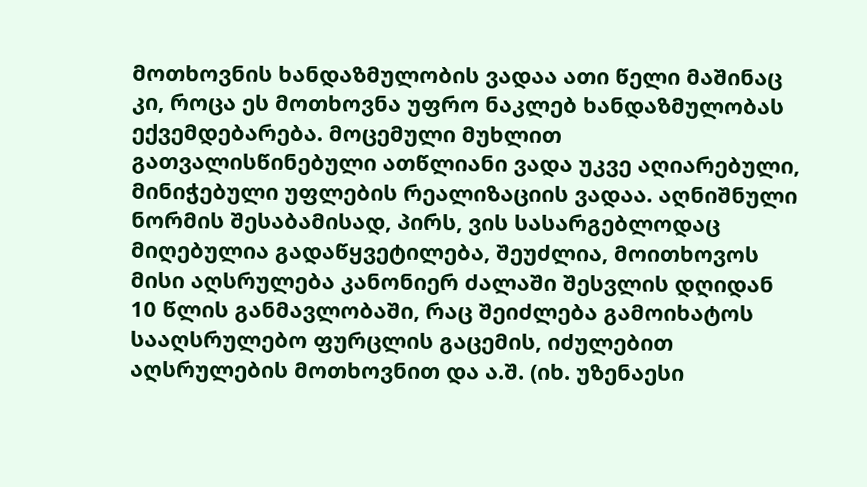მოთხოვნის ხანდაზმულობის ვადაა ათი წელი მაშინაც კი, როცა ეს მოთხოვნა უფრო ნაკლებ ხანდაზმულობას ექვემდებარება. მოცემული მუხლით გათვალისწინებული ათწლიანი ვადა უკვე აღიარებული, მინიჭებული უფლების რეალიზაციის ვადაა. აღნიშნული ნორმის შესაბამისად, პირს, ვის სასარგებლოდაც მიღებულია გადაწყვეტილება, შეუძლია, მოითხოვოს მისი აღსრულება კანონიერ ძალაში შესვლის დღიდან 10 წლის განმავლობაში, რაც შეიძლება გამოიხატოს სააღსრულებო ფურცლის გაცემის, იძულებით აღსრულების მოთხოვნით და ა.შ. (იხ. უზენაესი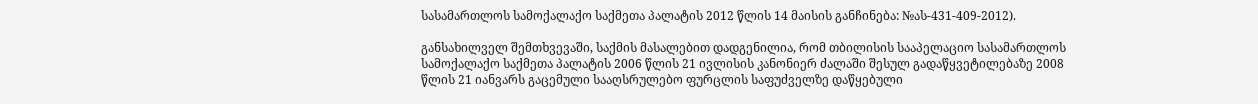სასამართლოს სამოქალაქო საქმეთა პალატის 2012 წლის 14 მაისის განჩინება: №ას-431-409-2012).

განსახილველ შემთხვევაში, საქმის მასალებით დადგენილია, რომ თბილისის სააპელაციო სასამართლოს სამოქალაქო საქმეთა პალატის 2006 წლის 21 ივლისის კანონიერ ძალაში შესულ გადაწყვეტილებაზე 2008 წლის 21 იანვარს გაცემული სააღსრულებო ფურცლის საფუძველზე დაწყებული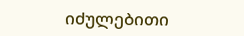იძულებითი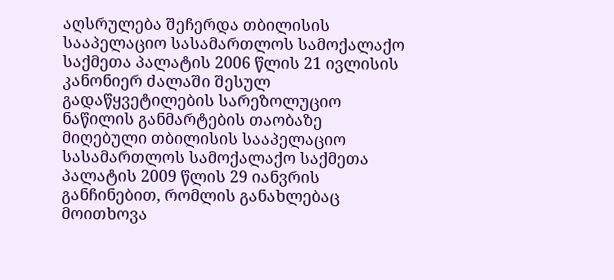აღსრულება შეჩერდა თბილისის სააპელაციო სასამართლოს სამოქალაქო საქმეთა პალატის 2006 წლის 21 ივლისის კანონიერ ძალაში შესულ გადაწყვეტილების სარეზოლუციო ნაწილის განმარტების თაობაზე მიღებული თბილისის სააპელაციო სასამართლოს სამოქალაქო საქმეთა პალატის 2009 წლის 29 იანვრის განჩინებით, რომლის განახლებაც მოითხოვა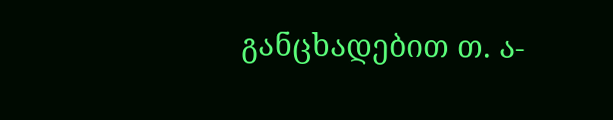განცხადებით თ. ა-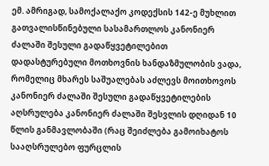ემ. ამრიგად, სამოქალაქო კოდექსის 142-ე მუხლით გათვალისწინებული სასამართლოს კანონიერ ძალაში შესული გადაწყვეტილებით დადასტურებული მოთხოვნის ხანდაზმულობის ვადა, რომელიც მხარეს საშუალებას აძლევს მოითხოვოს კანონიერ ძალაში შესული გადაწყვეტილების აღსრულება კანონიერ ძალაში შესვლის დღიდან 10 წლის განმავლობაში (რაც შეიძლება გამოიხატოს სააღსრულებო ფურცლის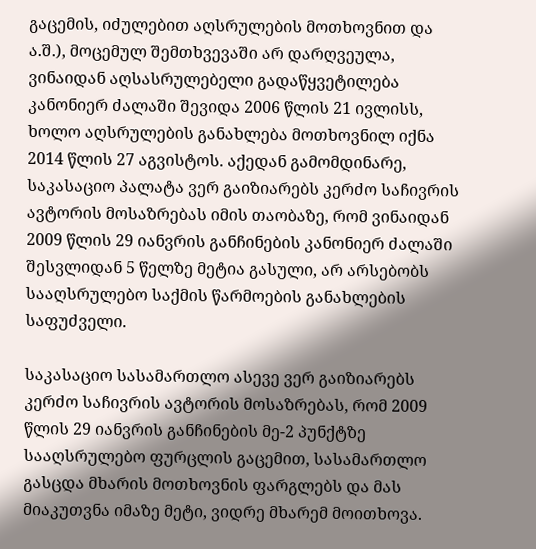გაცემის, იძულებით აღსრულების მოთხოვნით და ა.შ.), მოცემულ შემთხვევაში არ დარღვეულა, ვინაიდან აღსასრულებელი გადაწყვეტილება კანონიერ ძალაში შევიდა 2006 წლის 21 ივლისს, ხოლო აღსრულების განახლება მოთხოვნილ იქნა 2014 წლის 27 აგვისტოს. აქედან გამომდინარე, საკასაციო პალატა ვერ გაიზიარებს კერძო საჩივრის ავტორის მოსაზრებას იმის თაობაზე, რომ ვინაიდან 2009 წლის 29 იანვრის განჩინების კანონიერ ძალაში შესვლიდან 5 წელზე მეტია გასული, არ არსებობს სააღსრულებო საქმის წარმოების განახლების საფუძველი.

საკასაციო სასამართლო ასევე ვერ გაიზიარებს კერძო საჩივრის ავტორის მოსაზრებას, რომ 2009 წლის 29 იანვრის განჩინების მე-2 პუნქტზე სააღსრულებო ფურცლის გაცემით, სასამართლო გასცდა მხარის მოთხოვნის ფარგლებს და მას მიაკუთვნა იმაზე მეტი, ვიდრე მხარემ მოითხოვა.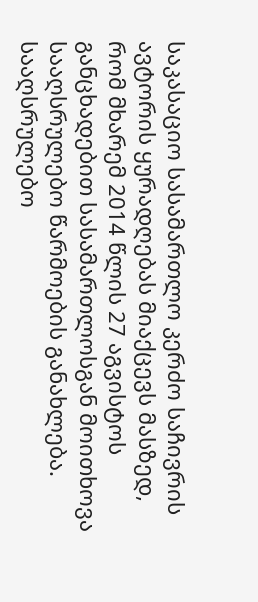საკასაციო სასამართლო კერძო საჩივრის ავტორის ყურადღებას მიაქცევს მასზედ, რომ მხარემ 2014 წლის 27 აგვისტოს განცხადებით სასამართლოსგან მოითხოვა სააღსრულებო წარმოების განახლება. სააღსრულებო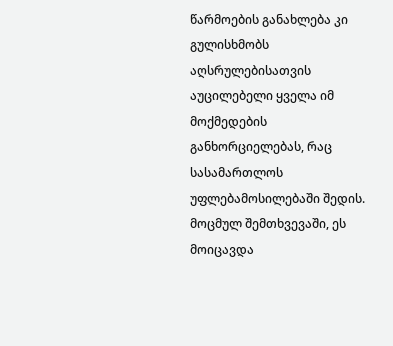წარმოების განახლება კი გულისხმობს აღსრულებისათვის აუცილებელი ყველა იმ მოქმედების განხორციელებას, რაც სასამართლოს უფლებამოსილებაში შედის. მოცმულ შემთხვევაში, ეს მოიცავდა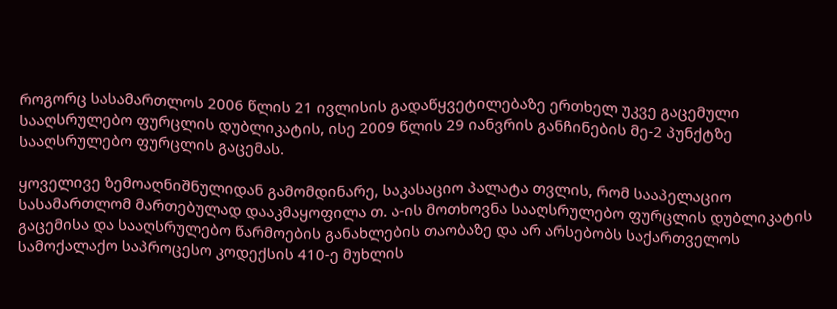როგორც სასამართლოს 2006 წლის 21 ივლისის გადაწყვეტილებაზე ერთხელ უკვე გაცემული სააღსრულებო ფურცლის დუბლიკატის, ისე 2009 წლის 29 იანვრის განჩინების მე-2 პუნქტზე სააღსრულებო ფურცლის გაცემას.

ყოველივე ზემოაღნიშნულიდან გამომდინარე, საკასაციო პალატა თვლის, რომ სააპელაციო სასამართლომ მართებულად დააკმაყოფილა თ. ა-ის მოთხოვნა სააღსრულებო ფურცლის დუბლიკატის გაცემისა და სააღსრულებო წარმოების განახლების თაობაზე და არ არსებობს საქართველოს სამოქალაქო საპროცესო კოდექსის 410-ე მუხლის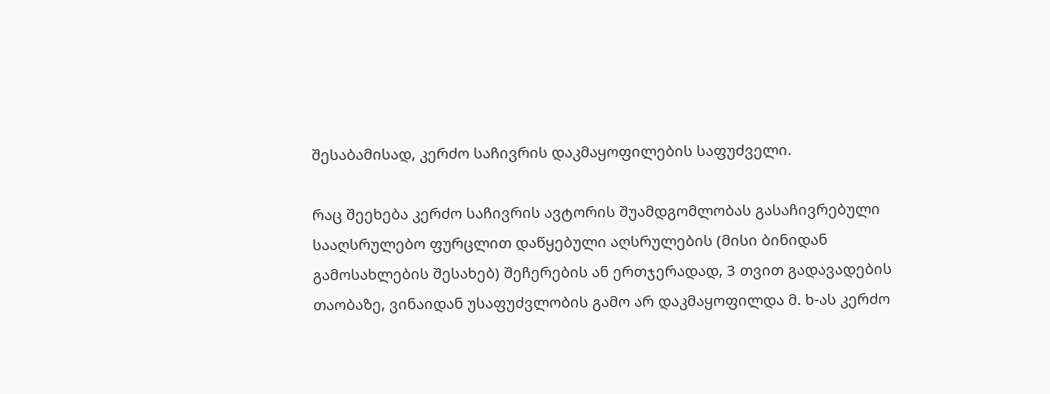შესაბამისად, კერძო საჩივრის დაკმაყოფილების საფუძველი.

რაც შეეხება კერძო საჩივრის ავტორის შუამდგომლობას გასაჩივრებული სააღსრულებო ფურცლით დაწყებული აღსრულების (მისი ბინიდან გამოსახლების შესახებ) შეჩერების ან ერთჯერადად, 3 თვით გადავადების თაობაზე, ვინაიდან უსაფუძვლობის გამო არ დაკმაყოფილდა მ. ხ-ას კერძო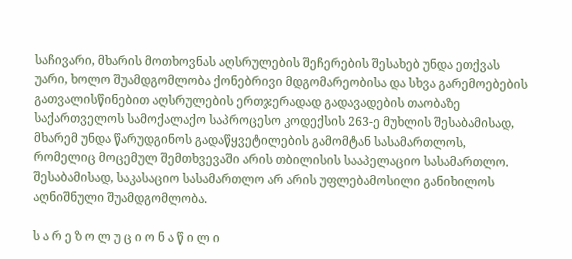საჩივარი, მხარის მოთხოვნას აღსრულების შეჩერების შესახებ უნდა ეთქვას უარი, ხოლო შუამდგომლობა ქონებრივი მდგომარეობისა და სხვა გარემოებების გათვალისწინებით აღსრულების ერთჯერადად გადავადების თაობაზე საქართველოს სამოქალაქო საპროცესო კოდექსის 263-ე მუხლის შესაბამისად, მხარემ უნდა წარუდგინოს გადაწყვეტილების გამომტან სასამართლოს, რომელიც მოცემულ შემთხვევაში არის თბილისის სააპელაციო სასამართლო. შესაბამისად, საკასაციო სასამართლო არ არის უფლებამოსილი განიხილოს აღნიშნული შუამდგომლობა.

ს ა რ ე ზ ო ლ უ ც ი ო ნ ა წ ი ლ ი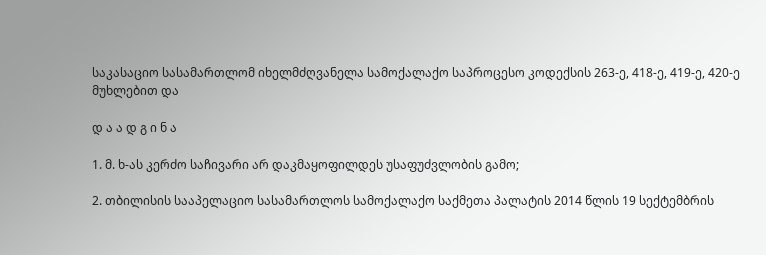საკასაციო სასამართლომ იხელმძღვანელა სამოქალაქო საპროცესო კოდექსის 263-ე, 418-ე, 419-ე, 420-ე მუხლებით და

დ ა ა დ გ ი ნ ა

1. მ. ხ-ას კერძო საჩივარი არ დაკმაყოფილდეს უსაფუძვლობის გამო;

2. თბილისის სააპელაციო სასამართლოს სამოქალაქო საქმეთა პალატის 2014 წლის 19 სექტემბრის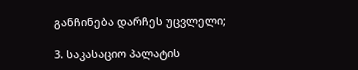განჩინება დარჩეს უცვლელი;

3. საკასაციო პალატის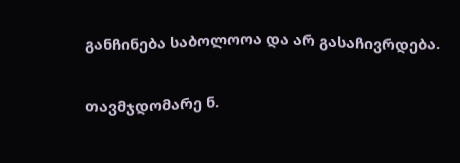განჩინება საბოლოოა და არ გასაჩივრდება.

თავმჯდომარე ნ.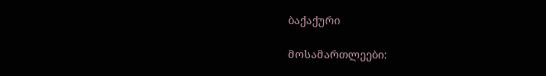ბაქაქური

მოსამართლეები: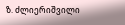ზ. ძლიერიშვილი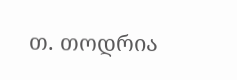თ. თოდრია